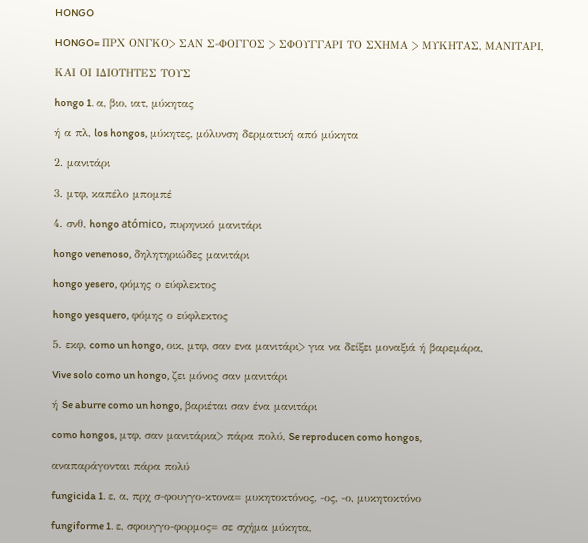HONGO

HONGO= ΠΡΧ ΟΝΓΚΟ> ΣΑΝ Σ-ΦΟΓΓΟΣ > ΣΦΟΥΓΓΑΡΙ ΤΟ ΣΧΗΜΑ > ΜΥΚΗΤΑΣ, ΜΑΝΙΤΑΡΙ,

ΚΑΙ ΟΙ ΙΔΙΟΤΗΤΕΣ ΤΟΥΣ

hongo 1. α, βιο, ιατ, μύκητας

ή α πλ, los hongos, μύκητες, μόλυνση δερματική από μύκητα

2. μανιτάρι

3. μτφ, καπέλο μπομπέ

4. σνθ, hongo atómico, πυρηνικό μανιτάρι

hongo venenoso, δηλητηριώδες μανιτάρι

hongo yesero, φόμης ο εύφλεκτος

hongo yesquero, φόμης ο εύφλεκτος

5. εκφ, como un hongo, οικ, μτφ, σαν ενα μανιτάρι> για να δείξει μοναξιά ή βαρεμάρα,

Vive solo como un hongo, ζει μόνος σαν μανιτάρι

ή Se aburre como un hongo, βαριέται σαν ένα μανιτάρι

como hongos, μτφ, σαν μανιτάρια> πάρα πολύ, Se reproducen como hongos,

αναπαράγονται πάρα πολύ

fungicida 1. ε, α, πρχ σ-φουγγο-κτονα= μυκητοκτόνος, -ος, -ο, μυκητοκτόνο

fungiforme 1. ε, σφουγγο-φορμος= σε σχήμα μύκητα,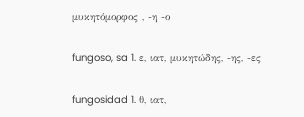μυκητόμορφος , -η -ο

fungoso, sa 1. ε, ιατ, μυκητώδης, -ης, -ες

fungosidad 1. θ, ιατ,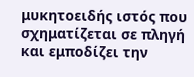μυκητοειδής ιστός που σχηματίζεται σε πληγή και εμποδίζει την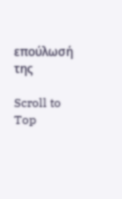επούλωσή της

Scroll to Top